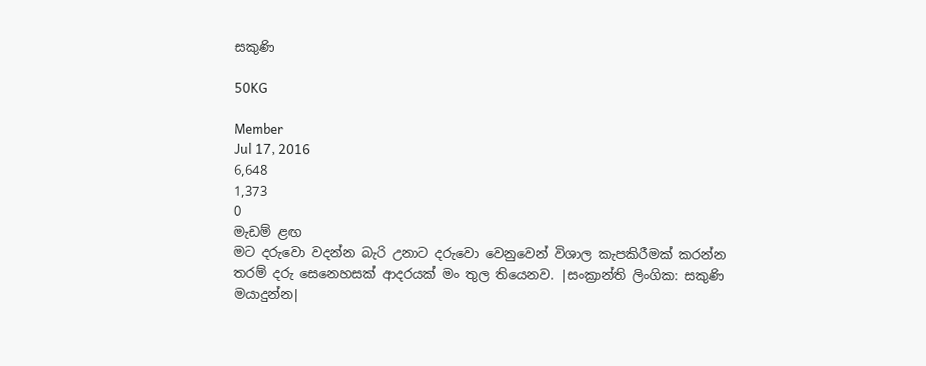සකුණි

50KG

Member
Jul 17, 2016
6,648
1,373
0
මැඩම් ළඟ
මට දරුවො වදන්න බැරි උනාට දරුවො වෙනුවෙන් විශාල කැපකිරීමක් කරන්න තරම් දරු සෙනෙහසක් ආදරයක් මං තුල තියෙනව. |සංක්‍රාන්ති ලිංගික: සකුණි මයාදුන්න|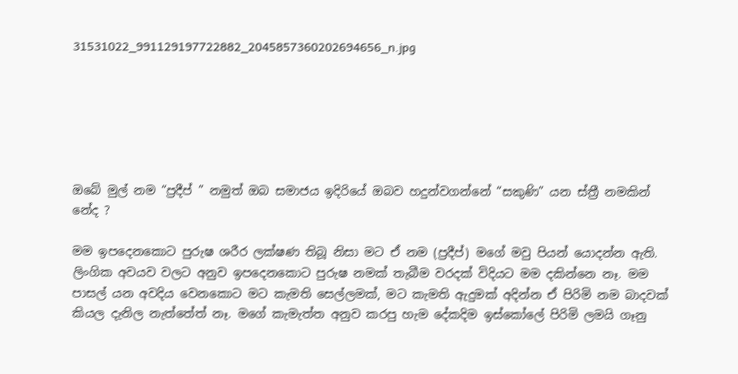31531022_991129197722882_2045857360202694656_n.jpg






ඔබේ මුල් නම “ප්‍රදීප් ” නමුත් ඔබ සමාජය ඉදිරියේ ඔබව හදුන්වගන්නේ “සකුණි” යන ස්ත්‍රී නමකින් නේද ?

මම ඉපදෙනකොට පුරුෂ ශරීර ලක්ෂණ තිබූ නිසා මට ඒ නම (ප්‍රදීප්) මගේ මවු පියන් යොදන්න ඇති. ලිංගික අවයව වලට අනුව ඉපදෙනකොට පුරුෂ නමක් තැබීම වරදක් විදියට මම දකින්නෙ නෑ. මම පාසල් යන අවදිය වෙනකොට මට කැමති සෙල්ලමක්, මට කැමති ඇදුමක් අදින්න ඒ පිරිමි නම බාදවක් කියල දැනිල නැත්තේත් නෑ. මගේ කැමැත්ත අනුව කරපු හැම දේකදිම ඉස්කෝලේ පිරිමි ලමයි ගෑනු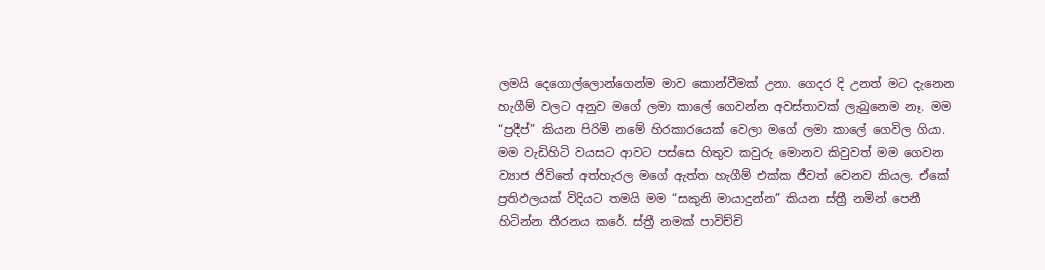ලමයි දෙගොල්ලොන්ගෙන්ම මාව කොන්වීමක් උනා. ගෙදර දි උනත් මට දැනෙන හැගීම් වලට අනුව මගේ ලමා කාලේ ගෙවන්න අවස්තාවක් ලැබුනෙම නෑ. මම “ප්‍රදීප්” කියන පිරිමි නමේ හිරකාරයෙක් වෙලා මගේ ලමා කාලේ ගෙවිල ගියා. මම වැඩිහිටි වයසට ආවට පස්සෙ හිතුව කවුරු මොනව කිවුවත් මම ගෙවන ව්‍යාජ ජිවිතේ අත්හැරල මගේ ඇත්ත හැගීම් එක්ක ජීවත් වෙනව කියල. ඒකේ ප්‍රතිඵලයක් විදියට තමයි මම “සකුනි මායාදුන්න” කියන ස්ත්‍රී නමින් පෙනී හිටින්න තීරනය කරේ. ස්ත්‍රී නමක් පාවිච්චි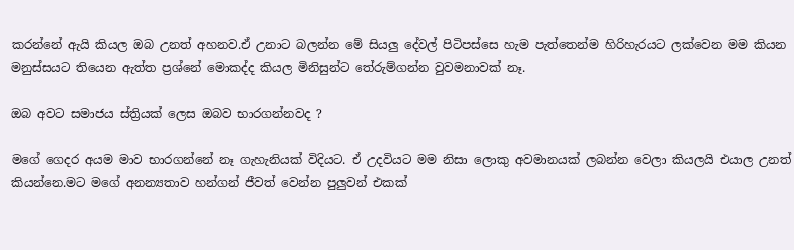කරන්නේ ඇයි කියල ඔබ උනත් අහනව.ඒ උනාට බලන්න මේ සියලු දේවල් පිටිපස්සෙ හැම පැත්තෙන්ම හිරිහැරයට ලක්වෙන මම කියන මනුස්සයට තියෙන ඇත්ත ප්‍රශ්නේ මොකද්ද කියල මිනිසුන්ට තේරුම්ගන්න වුවමනාවක් නෑ.

ඔබ අවට සමාජය ස්ත්‍රියක් ලෙස ඔබව භාරගන්නවද ?

මගේ ගෙදර අයම මාව භාරගන්නේ නෑ ගැහැනියක් විදියට. ඒ උදවියට මම නිසා ලොකු අවමානයක් ලබන්න වෙලා කියලයි එයාල උනත් කියන්නෙ.මට මගේ අනන්‍යතාව හන්ගන් ජීවත් වෙන්න පුලුවන් එකක්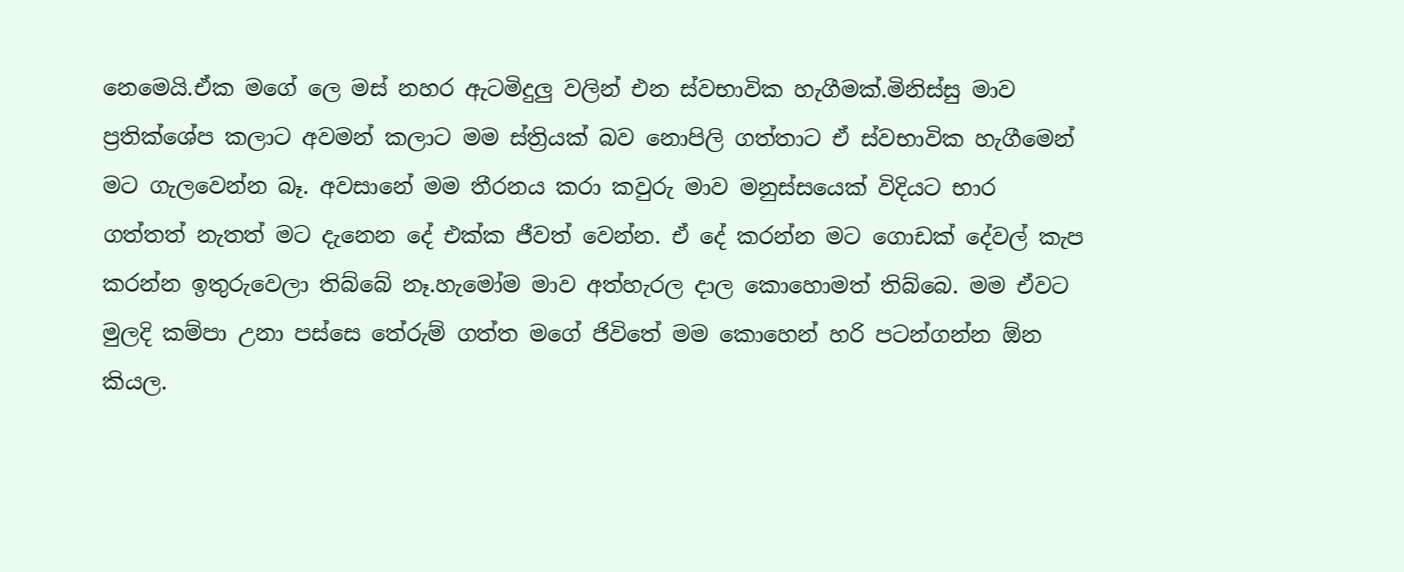නෙමෙයි.ඒක මගේ ලෙ මස් නහර ඇටමිදුලු වලින් එන ස්වභාවික හැගීමක්.මිනිස්සු මාව ප්‍රතික්ශේප කලාට අවමන් කලාට මම ස්ත්‍රියක් බව නොපිලි ගත්තාට ඒ ස්වභාවික හැගීමෙන් මට ගැලවෙන්න බෑ. අවසානේ මම තීරනය කරා කවුරු මාව මනුස්සයෙක් විදියට භාර ගත්තත් නැතත් මට දැනෙන දේ එක්ක ජීවත් වෙන්න. ඒ දේ කරන්න මට ගොඩක් දේවල් කැප කරන්න ඉතුරුවෙලා තිබ්බේ නෑ.හැමෝම මාව අත්හැරල දාල කොහොමත් තිබ්බෙ. මම ඒවට මුලදි කම්පා උනා පස්සෙ තේරුම් ගත්ත මගේ ජිවිතේ මම කොහෙන් හරි පටන්ගන්න ඕන කියල.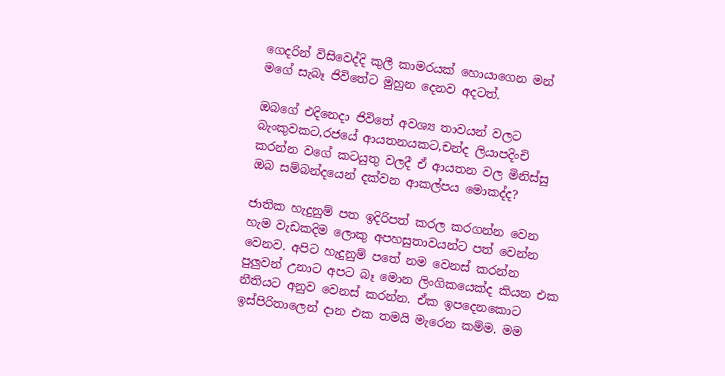ගෙදරින් විසිවෙද්දි කුලී කාමරයක් හොයාගෙන මන් මගේ සැබෑ ජිවිතේට මුහුන දෙනව අදටත්.

ඔබගේ එදිනෙදා ජිවිතේ අවශ්‍ය තාවයන් වලට බැංකුවකට,රජයේ ආයතනයකට,චන්ද ලියාපදිංචි කරන්න වගේ කටයුතු වලදී ඒ ආයතන වල මිනිස්සු ඔබ සම්බන්දයෙන් දක්වන ආකල්පය මොකද්ද?

ජාතික හැදුනුම් පත ඉදිරිපත් කරල කරගන්න වෙන හැම වැඩකදිම ලොකු අපහසුතාවයන්ට පත් වෙන්න වෙනව. අපිට හැදුනුම් පතේ නම වෙනස් කරන්න පුලුවන් උනාට අපට බෑ මොන ලිංගිකයෙක්ද කියන එක නීතියට අනුව වෙනස් කරන්න. ඒක ඉපදෙනකොට ඉස්පිරිතාලෙන් දාන එක තමයි මැරෙන කම්ම. මම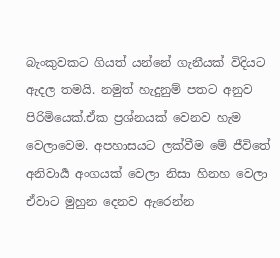බැංකුවකට ගියත් යන්නේ ගැනීයක් විදියට ඇදල තමයි. නමුත් හැදුනුම් පතට අනුව පිරිමියෙක්.ඒක ප්‍රශ්නයක් වෙනව හැම වෙලාවෙම. අපහාසයට ලක්වීම මේ ජීවිතේ අනිවාර්‍ය අංගයක් වෙලා නිසා හිනහ වෙලා ඒවාට මුහුන දෙනව ඇරෙන්න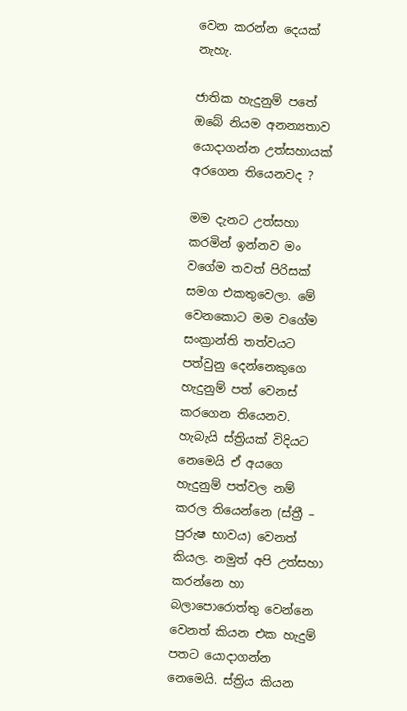වෙන කරන්න දෙයක් නැහැ.

ජාතික හැදුනුම් පතේ ඔබේ නියම අනන්‍යතාව යොදාගන්න උත්සහායක් අරගෙන තියෙනවද ?

මම දැනට උත්සහා කරමින් ඉන්නව මං වගේම තවත් පිරිසක් සමග එකතුවෙලා. මේ වෙනකොට මම වගේම සංක්‍රාන්ති තත්වයට පත්වුනු දෙන්නෙකුගෙ හැදුනුම් පත් වෙනස් කරගෙන තියෙනව. හැබැයි ස්ත්‍රියක් විදියට නෙමෙයි ඒ අයගෙ හැදුනුම් පත්වල නම් කරල තියෙන්නෙ (ස්ත්‍රී – පුරුෂ භාවය) වෙනත් කියල. නමුත් අපි උත්සහා කරන්නෙ හා බලාපොරොත්තු වෙන්නෙ වෙනත් කියන එක හැදුම් පතට යොදාගන්න නෙමෙයි. ස්ත්‍රිය කියන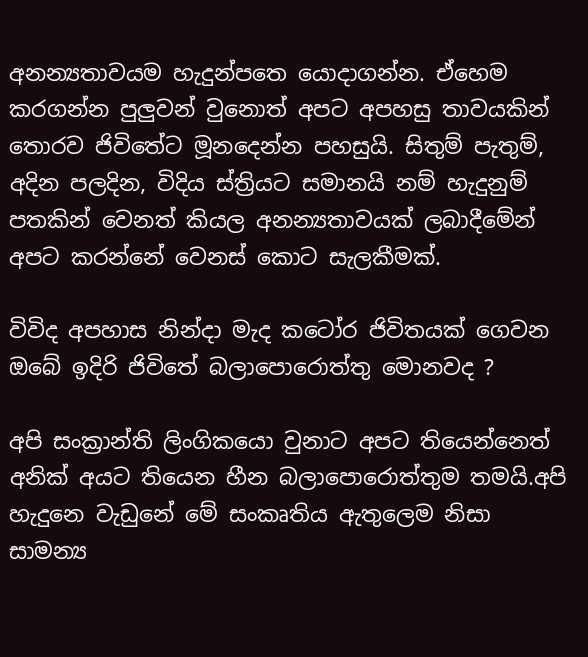අනන්‍යතාවයම හැදුන්පතෙ යොදාගන්න. ඒහෙම කරගන්න පුලුවන් වුනොත් අපට අපහසු තාවයකින් තොරව ජිවිතේට මූනදෙන්න පහසුයි. සිතුම් පැතුම්, අදින පලදින, විදිය ස්ත්‍රියට සමානයි නම් හැදුනුම් පතකින් වෙනත් කියල අනන්‍යතාවයක් ලබාදීමේන් අපට කරන්නේ වෙනස් කොට සැලකීමක්.

විවිද අපහාස නින්දා මැද කටෝර ජිවිතයක් ගෙවන ඔබේ ඉදිරි ජිවිතේ බලාපොරොත්තු මොනවද ?

අපි සංක්‍රාන්ති ලිංගිකයො වුනාට අපට තියෙන්නෙත් අනික් අයට තියෙන හීන බලාපොරොත්තුම තමයි.අපි හැදුනෙ වැඩුනේ මේ සංකෘතිය ඇතුලෙම නිසා සාමන්‍ය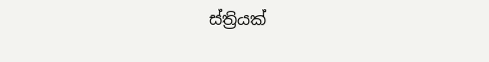ස්ත්‍රියක්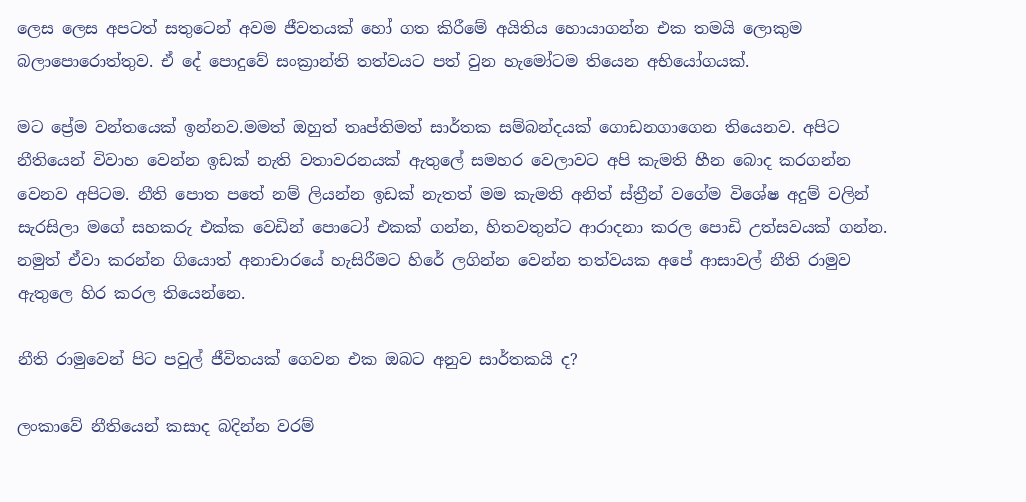ලෙස ලෙස අපටත් සතුටෙන් අවම ජීවතයක් හෝ ගත කිරීමේ අයිතිය හොයාගන්න එක තමයි ලොකුම බලාපොරොත්තුව. ඒ දේ පොදුවේ සංක්‍රාන්ති තත්වයට පත් වුන හැමෝටම තියෙන අභියෝගයක්.

මට ප්‍රේම වන්තයෙක් ඉන්නව.මමත් ඔහුත් තෘප්තිමත් සාර්තක සම්බන්දයක් ගොඩනගාගෙන තියෙනව. අපිට නීතියෙන් විවාහ වෙන්න ඉඩක් නැති වතාවරනයක් ඇතුලේ සමහර වෙලාවට අපි කැමති හීන බොද කරගන්න වෙනව අපිටම. නීති පොත පතේ නම් ලියන්න ඉඩක් නැතත් මම කැමති අනිත් ස්ත්‍රීන් වගේම විශේෂ අදුම් වලින් සැරසිලා මගේ සහකරු එක්ක වෙඩින් පොටෝ එකක් ගන්න, හිතවතුන්ට ආරාදනා කරල පොඩි උත්සවයක් ගන්න. නමුත් ඒවා කරන්න ගියොත් අනාචාරයේ හැසිරීමට හිරේ ලගින්න වෙන්න තත්වයක අපේ ආසාවල් නීති රාමුව ඇතුලෙ හිර කරල තියෙන්නෙ.

නීති රාමුවෙන් පිට පවුල් ජීවිතයක් ගෙවන එක ඔබට අනුව සාර්තකයි ද?

ලංකාවේ නීතියෙන් කසාද බදින්න වරම්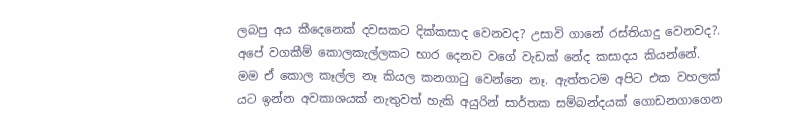ලබපු අය කීදෙනෙක් දවසකට දික්කසාද වෙනවද? උසාවි ගානේ රස්තියාදු වෙනවද?. අපේ වගකීම් කොලකැල්ලකට භාර දෙනව වගේ වැඩක් නේද කසාදය කියන්නේ. මම ඒ කොල කෑල්ල නෑ කියල කනගාටු වෙන්නෙ නෑ. ඇත්තටම අපිට එක වහලක් යට ඉන්න අවකාශයක් නැතුවත් හැකි අයුරින් සාර්තක සම්බන්දයක් ගොඩනගාගෙන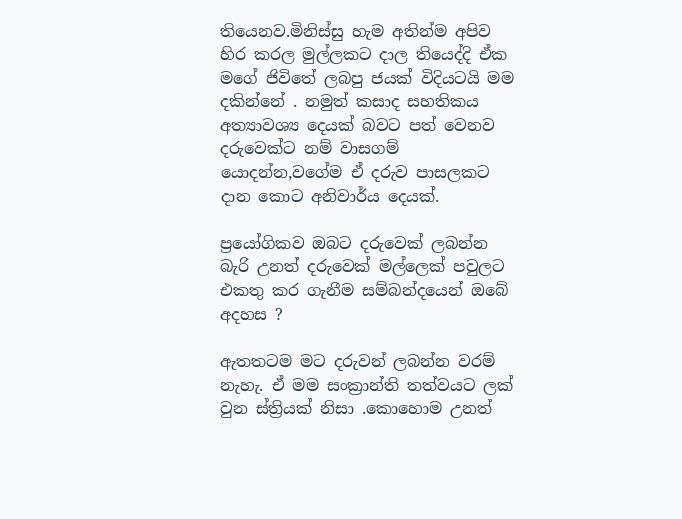තියෙනව.මිනිස්සු හැම අතින්ම අපිව හිර කරල මුල්ලකට දාල තියෙද්දි ඒක මගේ ජිවිතේ ලබපු ජයක් විදියටයි මම දකින්නේ . නමුත් කසාද සහතිකය අත්‍යාවශ්‍ය දෙයක් බවට පත් වෙනව දරුවෙක්ට නම් වාසගම් යොදන්න,වගේම ඒ දරුව පාසලකට දාන කොට අනිවාර්ය දෙයක්.

ප්‍රයෝගිකව ඔබට දරුවෙක් ලබන්න බැරි උනත් දරුවෙක් මල්ලෙක් පවුලට එකතු කර ගැනීම සම්බන්දයෙන් ඔබේ අදහස ?

ඇතතටම මට දරුවන් ලබන්න වරම් නැහැ. ඒ මම සංක්‍රාන්ති තත්වයට ලක් වුන ස්ත්‍රියක් නිසා .කොහොම උනත්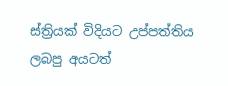ස්ත්‍රියක් විදියට උප්පත්තිය ලබපු අයටත්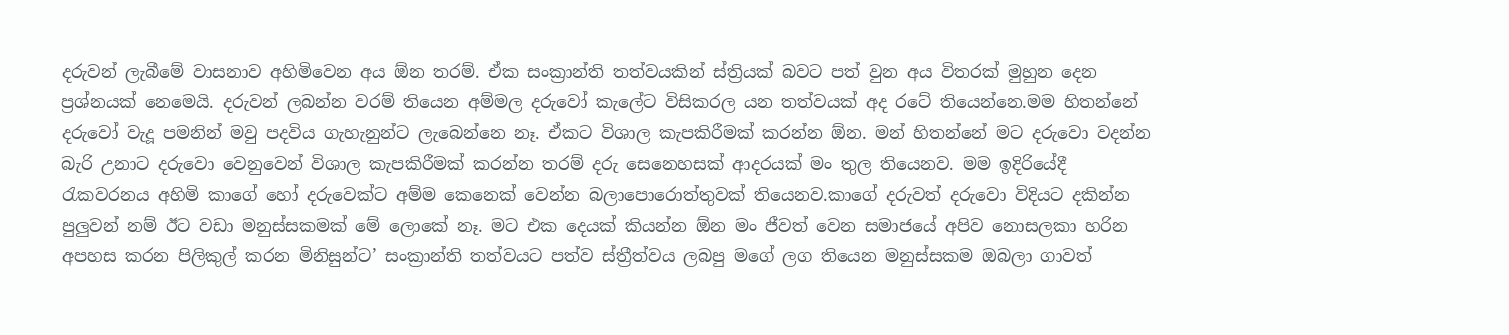දරුවන් ලැබීමේ වාසනාව අහිමිවෙන අය ඕන තරම්. ඒක සංක්‍රාන්ති තත්වයකින් ස්ත්‍රියක් බවට පත් වුන අය විතරක් මුහුන දෙන ප්‍රශ්නයක් නෙමෙයි. දරුවන් ලබන්න වරම් තියෙන අම්මල දරුවෝ කැලේට විසිකරල යන තත්වයක් අද රටේ තියෙන්නෙ.මම හිතන්නේ දරුවෝ වැදූ පමනින් මවු පදවිය ගැහැනුන්ට ලැබෙන්නෙ නෑ. ඒකට විශාල කැපකිරීමක් කරන්න ඕන. මන් හිතන්නේ මට දරුවො වදන්න බැරි උනාට දරුවො වෙනුවෙන් විශාල කැපකිරීමක් කරන්න තරම් දරු සෙනෙහසක් ආදරයක් මං තුල තියෙනව. මම ඉදිරියේදී රැකවරනය අහිමි කාගේ හෝ දරුවෙක්ට අම්ම කෙනෙක් වෙන්න බලාපොරොත්තුවක් තියෙනව.කාගේ දරුවත් දරුවො විදියට දකින්න පුලුවන් නම් ඊට වඩා මනුස්සකමක් මේ ලොකේ නෑ. මට එක දෙයක් කියන්න ඕන මං ජීවත් වෙන සමාජයේ අපිව නොසලකා හරින අපහස කරන පිලිකුල් කරන මිනිසුන්ට’ සංක්‍රාන්ති තත්වයට පත්ව ස්ත්‍රීත්වය ලබපු මගේ ලග තියෙන මනුස්සකම ඔබලා ගාවත්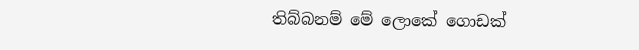තිබ්බනම් මේ ලොකේ ගොඩක්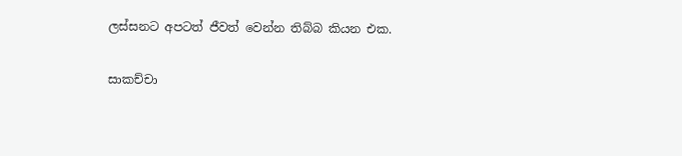ලස්සනට අපටත් ජීවත් වෙන්න තිබ්බ කියන එක.

සාකච්චා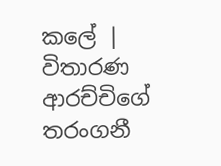කලේ | විතාරණ ආරච්චිගේ තරංගනී